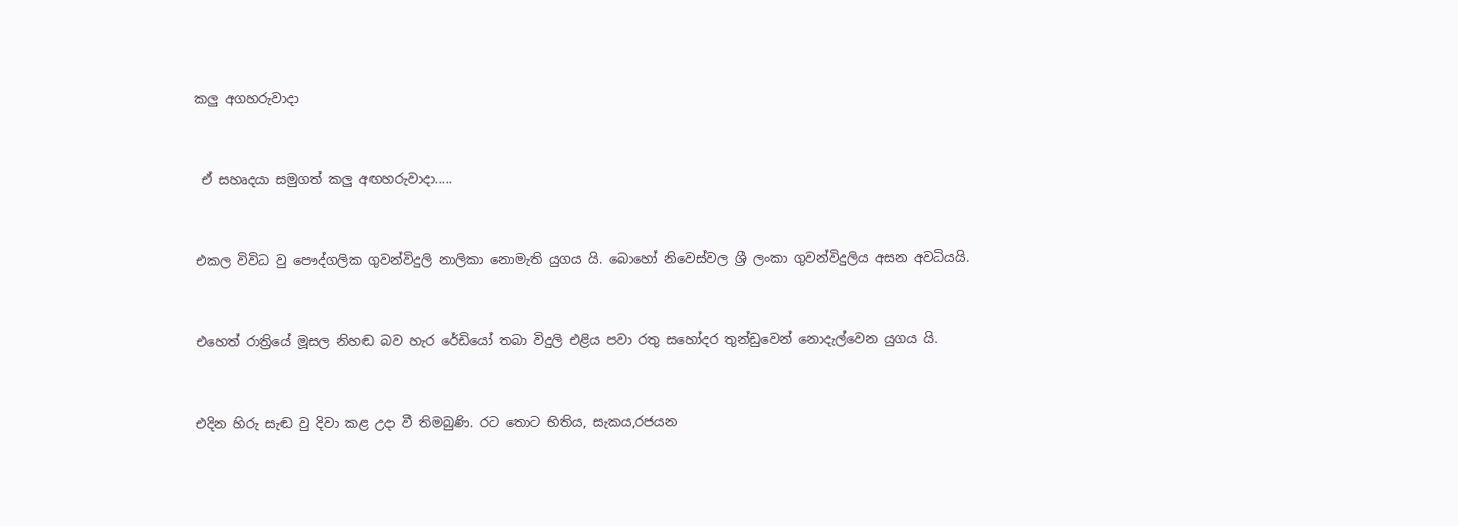කලු අගහරුවාදා


 ඒ සහෘදයා සමුගත් කලු අඟහරුවාදා.....


එකල විවිධ වු පෞද්ගලික ගුවන්විදුලි නාලිකා නොමැති යුගය යි. බොහෝ නිවෙස්වල ශ්‍රී ලංකා ගුවන්විදුලිය අසන අවධියයි.


එහෙත් රාත්‍රියේ මූසල නිහඬ බව හැර රේඩියෝ තබා විදුලි එළිය පවා රතු සහෝදර තුන්ඩුවෙන් නොදැල්වෙන යුගය යි.


එදින හිරු සැඬ වු දිවා කළ උදා වී තිමබුණි. රට තොට භිතිය, සැකය,රජයන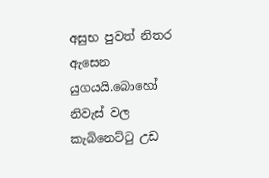අසුභ පුවත් නිතර ඇසෙන යුගයයි.බොහෝ නිවැස් වල කැබිනෙට්ටු උඩ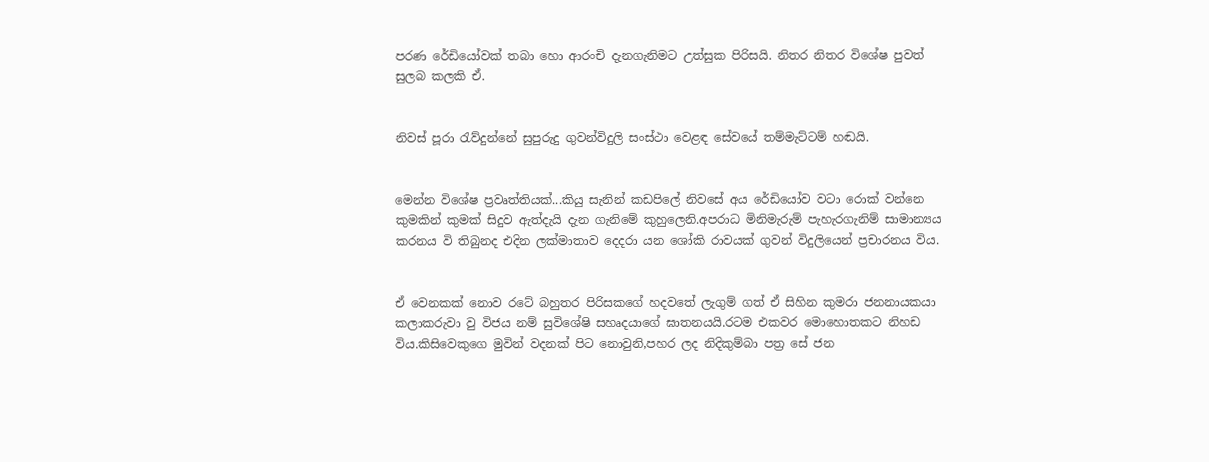පරණ රේඩියෝවක් තබා හො ආරංචි දැනගැනිමට උත්සුක පිරිසයි. නිතර නිතර විශේෂ පුවත් සුලබ කලකි ඒ.


නිවස් පූරා රැව්දුන්නේ සුපුරුදු ගුවන්විදුලි සංස්ථා වෙළඳ සේවයේ තම්මැට්ටම් හඬයි.


මෙන්න විශේෂ ප්‍රවෘත්තියක්...කියු සැනින් කඩපිලේ නිවසේ අය රේඩියෝව වටා රොක් වන්නෙ කුමකින් කුමක් සිදුව ඇත්දැයි දැන ගැනිමේ කුහුලෙනි.අපරාධ මිනිමැරුම් පැහැරගැනිම් සාමාන්‍යය කරනය වි තිබුනද එදින ලක්මාතාව දෙදරා යන ශෝකි රාවයක් ගුවන් විදුලියෙන් ප්‍රචාරනය විය.


ඒ වෙනකක් නොව රටේ බහුතර පිරිසකගේ හදවතේ ලැගුම් ගත් ඒ සිහින කුමරා ජනනායකයා කලාකරුවා වු විජය නම් සුවිශේෂි සහෘදයාගේ ඝාතනයයි.රටම එකවර මොහොතකට නිහඩ විය.කිසිවෙකුගෙ මුවින් වදනක් පිට නොවුනි,පහර ලද නිදිකුම්බා පත්‍ර සේ ජන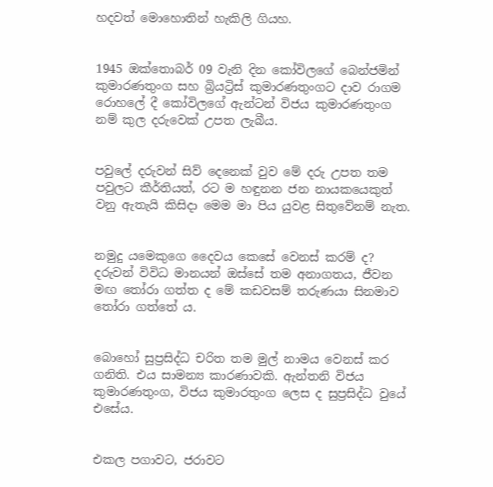හදවත් මොහොතින් හැකිලි ගියහ.


1945 ඔක්තොබර් 09 වැනි දින කෝවිලගේ බෙන්ජමින් කුමාරණතුංග සහ බ්‍රියට්‍රිස් කුමාරණතුංගට දාව රාගම රොහලේ දී කෝවිලගේ ඇන්ටන් විජය කුමාරණතුංග නම් කුල දරුවෙක් උපත ලැබීය.


පවුලේ දරුවන් සිව් දෙනෙක් වුව මේ දරු උපත තම පවුලට කීර්තියත්, රට ම හඳුනන ජන නායකයෙකුත් වනු ඇතැයි කිසිදා මෙම මා පිය යුවළ සිතුවේනම් නැත.


නමුදු යමෙකුගෙ දෛවය කෙසේ වෙනස් කරම් ද? දරුවන් විවිධ මානයන් ඔස්සේ තම අනාගතය, ජීවන මඟ තෝරා ගත්ත ද මේ කඩවසම් තරුණයා සිනමාව තෝරා ගත්තේ ය.


බොහෝ සුප්‍රසිද්ධ චරිත තම මුල් නාමය වෙනස් කර ගනිති. එය සාමන්‍ය කාරණාවකි. ඇන්තනි විජය කුමාරණතුංග, විජය කුමාරතුංග ලෙස ද සුප්‍රසිද්ධ වුයේ එසේය.


එකල පගාවට, ජරාවට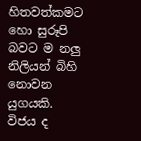හිතවත්කමට හො සුරූපි බවට ම නලු නිලියන් බිහි නොවන යුගයකි. විජය ද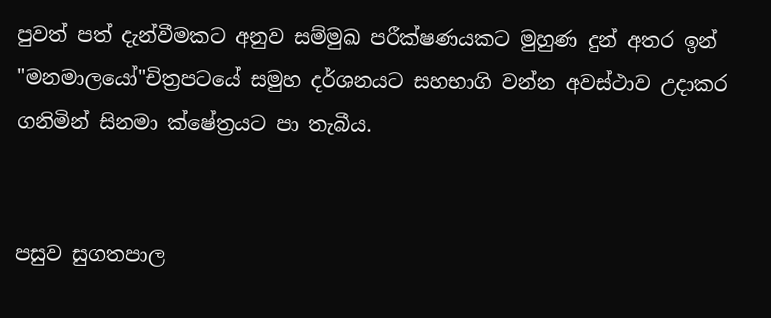පුවත් පත් දැන්වීමකට අනුව සම්මුඛ පරීක්ෂණයකට මුහුණ දුන් අතර ඉන් "මනමාලයෝ"චිත්‍රපටයේ සමුහ දර්ශනයට සහභාගි වන්න අවස්ථාව උදාකර ගනිමින් සිනමා ක්ෂේත්‍රයට පා තැබීය.


පසුව සුගතපාල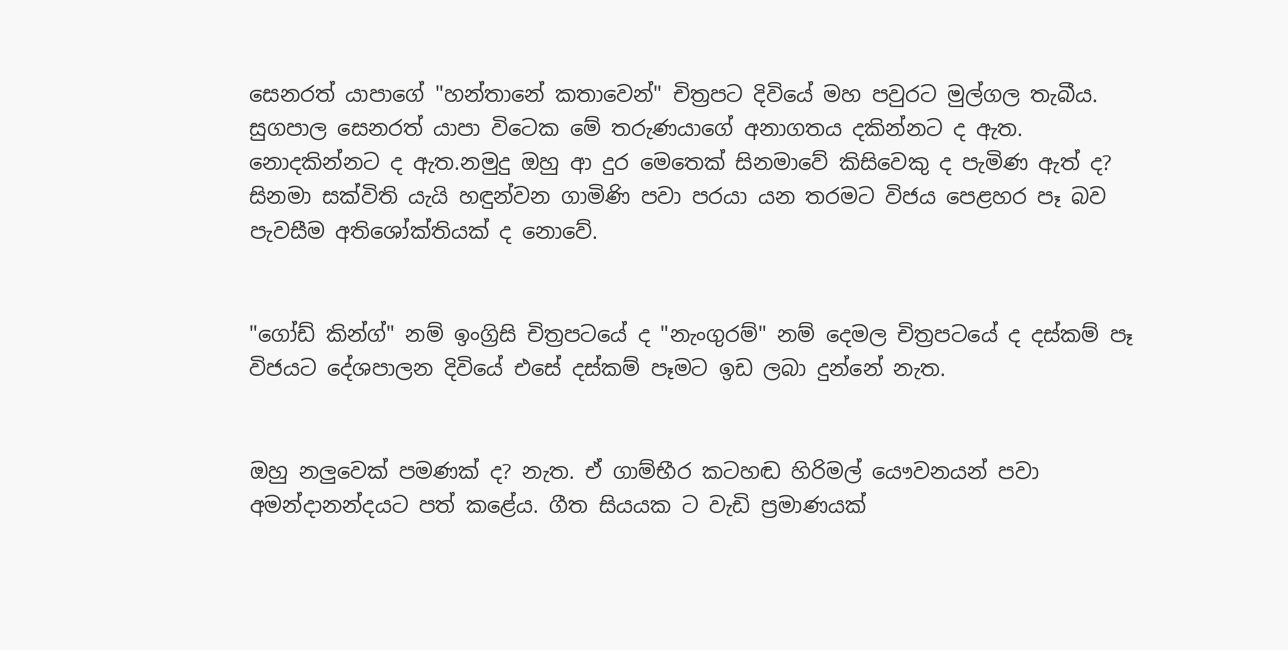සෙනරත් යාපාගේ "හන්තානේ කතාවෙන්" චිත්‍රපට දිවියේ මහ පවුරට මුල්ගල තැබීය. සුගපාල සෙනරත් යාපා විටෙක මේ තරුණයාගේ අනාගතය දකින්නට ද ඇත. නොදකින්නට ද ඇත.නමුදු ඔහු ආ දුර මෙතෙක් සිනමාවේ කිසිවෙකු ද පැමිණ ඇත් ද? සිනමා සක්විති යැයි හඳුන්වන ගාමිණි පවා පරයා යන තරමට විජය පෙළහර පෑ බව පැවසීම අතිශෝක්තියක් ද නොවේ.


"ගෝඩ් කින්ග්" නම් ඉංග්‍රිසි චිත්‍රපටයේ ද "නැංගුරම්" නම් දෙමල චිත්‍රපටයේ ද දස්කම් පෑ විජයට දේශපාලන දිවියේ එසේ දස්කම් පෑමට ඉඩ ලබා දුන්නේ නැත.


ඔහු නලුවෙක් පමණක් ද? නැත. ඒ ගාම්භීර කටහඬ හිරිමල් යෞවනයන් පවා අමන්දානන්දයට පත් කළේය. ගීත සියයක ට වැඩි ප්‍රමාණයක්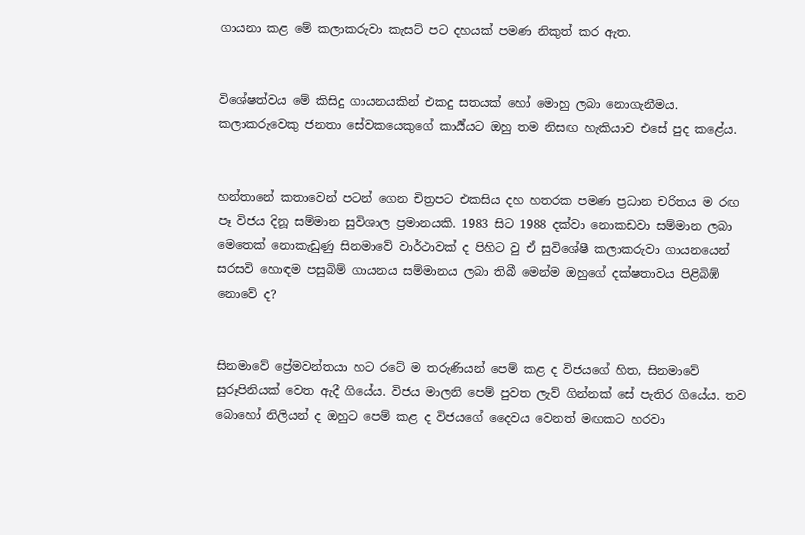ගායනා කළ මේ කලාකරුවා කැසට් පට දහයක් පමණ නිකුත් කර ඇත.


විශේෂත්වය මේ කිසිදු ගායනයකින් එකදු සතයක් හෝ මොහු ලබා නොගැනීමය. කලාකරුවෙකු ජනතා සේවකයෙකුගේ කාර්‍ය්යට ඔහු තම නිසඟ හැකියාව එසේ පුද කළේය.


හන්තානේ කතාවෙන් පටන් ගෙන චිත්‍රපට එකසිය දහ හතරක පමණ ප්‍රධාන චරිතය ම රඟ පෑ විජය දිනූ සම්මාන සුවිශාල ප්‍රමානයකි. 1983 සිට 1988 දක්වා නොකඩවා සම්මාන ලබා මෙතෙක් නොකැඩුණු සිනමාවේ වාර්ථාවක් ද පිහිට වු ඒ සුවිශේෂී කලාකරුවා ගායනයෙන් සරසවි හොඳම පසුබිම් ගායනය සම්මානය ලබා තිබී මෙන්ම ඔහුගේ දක්ෂතාවය පිළිබිඹ් නොවේ ද?


සිනමාවේ ප්‍රේමවන්තයා හට රටේ ම තරුණියන් පෙම් කළ ද විජයගේ හිත, සිනමාවේ සුරූපිනියක් වෙත ඇදී ගියේය. විජය මාලනි පෙම් පුවත ලැව් ගින්නක් සේ පැතිර ගියේය. තව බොහෝ නිලියන් ද ඔහුට පෙම් කළ ද විජයගේ දෛවය වෙනත් මඟකට හරවා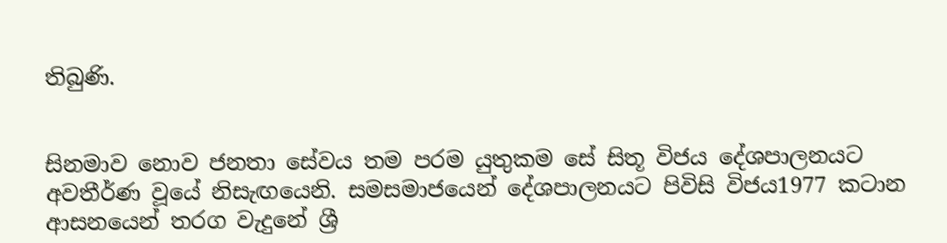තිබුණි.


සිනමාව නොව ජනතා සේවය තම පරම යුතුකම සේ සිතූ විජය දේශපාලනයට අවතීර්ණ වූයේ නිසැඟයෙනි. සමසමාජයෙන් දේශපාලනයට පිවිසි විජය1977 කටාන ආසනයෙන් තරග වැදුනේ ශ්‍රී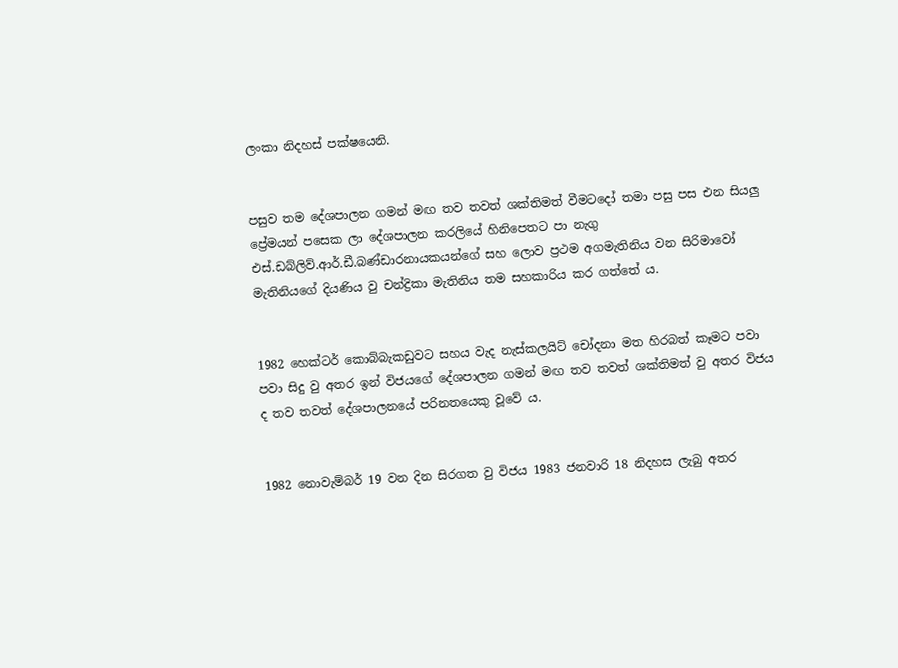ලංකා නිදහස් පක්ෂයෙනි.


පසුව තම දේශපාලන ගමන් මඟ තව තවත් ශක්තිමත් වීමටදෝ තමා පසු පස එන සියලු ප්‍රේමයන් පසෙක ලා දේශපාලන කරලියේ හිනිපෙතට පා නැගු එස්.ඩබ්ලිව්.ආර්.ඩී.බණ්ඩාරනායකයන්ගේ සහ ලොව ප්‍රථම අගමැතිනිය වන සිරිමාවෝ මැතිනියගේ දියණිය වු චන්ද්‍රිකා මැතිනිය තම සහකාරිය කර ගත්තේ ය.


1982 හෙක්ටර් කොබ්බැකඩුවට සහය වැද නැස්කලයිට් චෝදනා මත හිරබත් කෑමට පවා පවා සිදු වු අතර ඉන් විජයගේ දේශපාලන ගමන් මඟ තව තවත් ශක්තිමත් වු අතර විජය ද තව තවත් දේශපාලනයේ පරිනතයෙකු වූවේ ය.


1982 නොවැම්බර් 19 වන දින සිරගත වු විජය 1983 ජනවාරි 18 නිදහස ලැබු අතර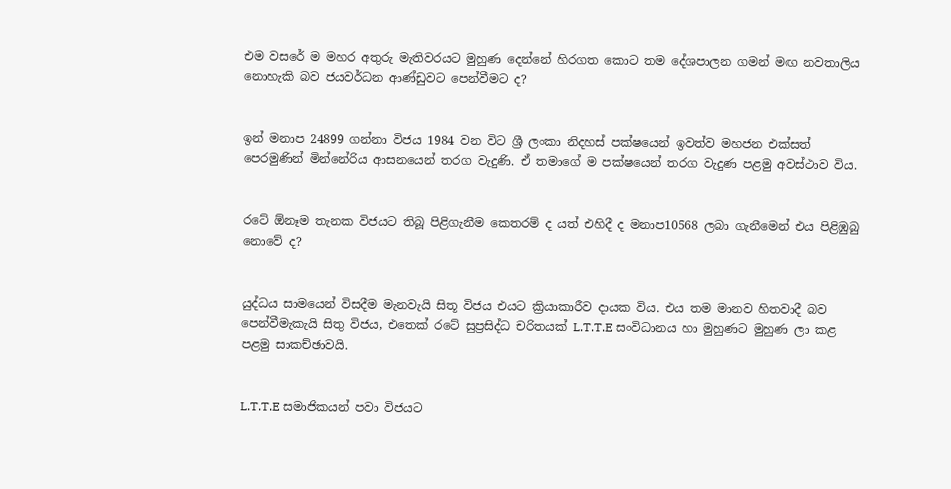එම වසරේ ම මහර අතුරු මැතිවරයට මුහුණ දෙන්නේ හිරගත කොට තම දේශපාලන ගමන් මඟ නවතාලිය නොහැකි බව ජයවර්ධන ආණ්ඩුවට පෙන්වීමට ද?


ඉන් මනාප 24899 ගන්නා විජය 1984 වන විට ශ්‍රී ලංකා නිදහස් පක්ෂයෙන් ඉවත්ව මහජන එක්සත් පෙරමුණින් මින්නේරිය ආසනයෙන් තරග වැදුණි. ඒ තමාගේ ම පක්ෂයෙන් තරග වැදුණ පළමු අවස්ථාව විය.


රටේ ඕනෑම තැනක විජයට තිබූ පිළිගැනීම කෙතරම් ද යත් එහිදී ද මනාප10568 ලබා ගැනීමෙන් එය පිළිඹුබු නොවේ ද?


යුද්ධය සාමයෙන් විසදීම මැනවැයි සිතූ විජය එයට ක්‍රියාකාරීව දායක විය. එය තම මානව හිතවාදී බව පෙන්වීමැකැයි සිතු විජය, එතෙක් රටේ සුප්‍රසිද්ධ චරිතයක් L.T.T.E සංවිධානය හා මුහුණට මුහුණ ලා කළ පළමු සාකච්ඡාවයි.


L.T.T.E සමාජිකයන් පවා විජයට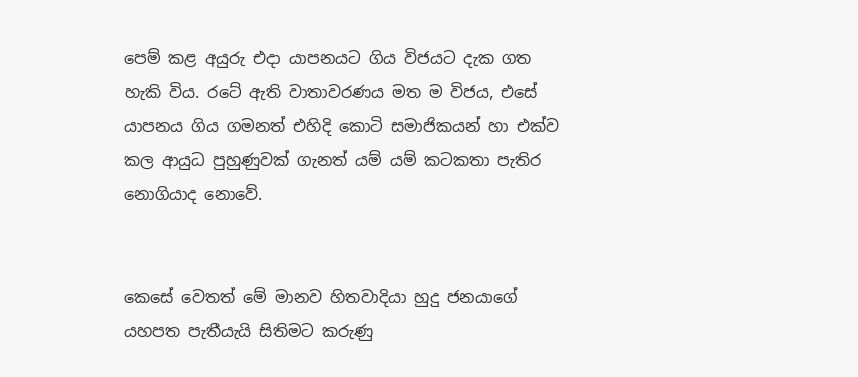පෙම් කළ අයුරු එදා යාපනයට ගිය විජයට දැක ගත හැකි විය. රටේ ඇති වාතාවරණය මත ම විජය, එසේ යාපනය ගිය ගමනත් එහිදි කොටි සමාජිකයන් හා එක්ව කල ආයුධ පුහුණුවක් ගැනත් යම් යම් කටකතා පැතිර නොගියාද නොවේ.


කෙසේ වෙතත් මේ මානව හිතවාදියා හුදු ජනයාගේ යහපත පැතීයැයි සිතිමට කරුණු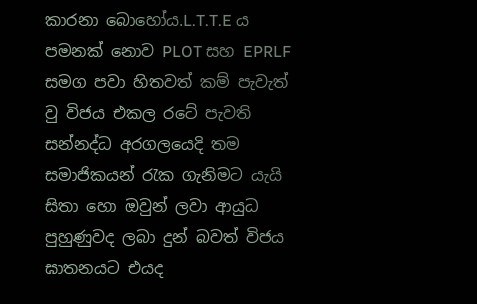කාරනා බොහෝය.L.T.T.E ය පමනක් නොව PLOT සහ EPRLF සමග පවා හිතවත් කම් පැවැත් වු විජය එකල රටේ පැවති සන්නද්ධ අරගලයෙදි තම සමාජිකයන් රැක ගැනිමට යැයි සිතා හො ඔවුන් ලවා ආයුධ පුහුණුවද ලබා දුන් බවත් විජය ඝාතනයට එයද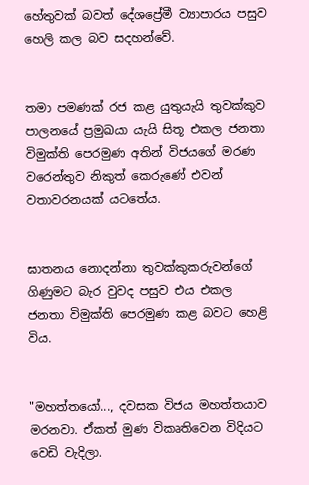හේතුවක් බවත් දේශප්‍රේමී ව්‍යාපාරය පසුව හෙලි කල බව සදහන්වේ.


තමා පමණක් රජ කළ යුතුයැයි තුවක්කුව පාලනයේ ප්‍රමුඛයා යැයි සිතූ එකල ජනතා විමුක්ති පෙරමුණ අතින් විජයගේ මරණ වරෙන්තුව නිකුත් කෙරුණේ එවන් වතාවරනයක් යටතේය.


ඝාතනය නොදන්නා තුවක්කුකරුවන්ගේ ගිණුමට බැර වුවද පසුව එය එකල ජනතා විමුක්ති පෙරමුණ කළ බවට හෙළි විය.


"මහත්තයෝ..., දවසක විජය මහත්තයාව මරනවා. ඒකත් මුණ විකෘතිවෙන විදියට වෙඩි වැදිලා.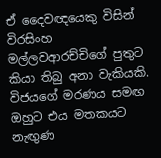ඒ දෛවඥයෙකු විසින් විරසිංහ මල්ලවආරච්චිගේ පුතුට කියා තිබු අනා වැකියකි. විජයගේ මරණය සමඟ ඔහුට එය මතකයට නැඟුණ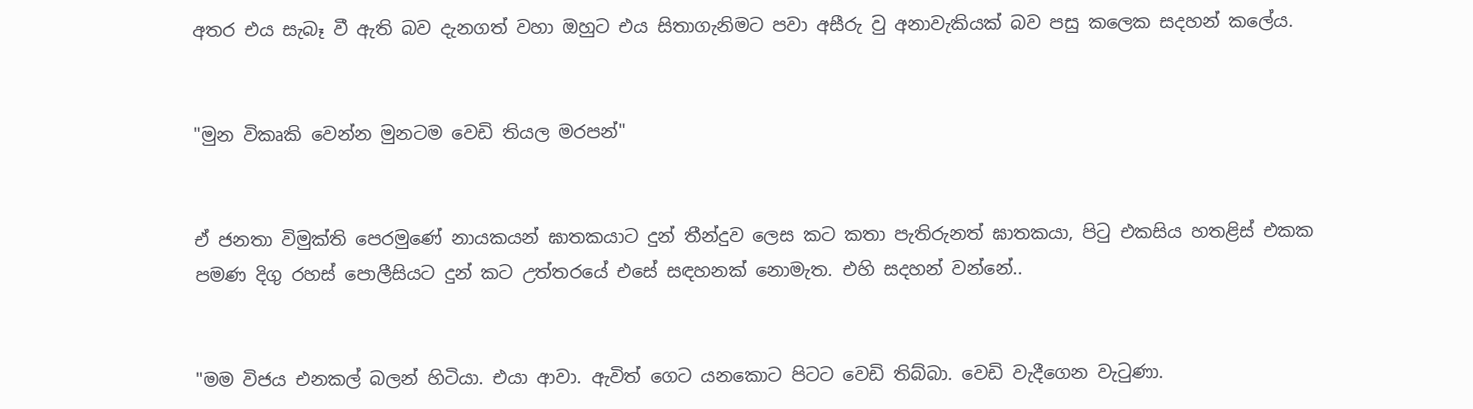අතර එය සැබෑ වී ඇති බව දැනගත් වහා ඔහුට එය සිතාගැනිමට පවා අසීරු වු අනාවැකියක් බව පසු කලෙක සදහන් කලේය.


"මුන විකෘකි වෙන්න මුනටම වෙඩි තියල මරපන්"


ඒ ජනතා විමුක්ති පෙරමුණේ නායකයන් ඝාතකයාට දුන් තීන්දුව ලෙස කට කතා පැතිරුනත් ඝාතකයා, පිටු එකසිය හතළිස් එකක පමණ දිගු රහස් පොලීසියට දුන් කට උත්තරයේ එසේ සඳහනක් නොමැත. එහි සදහන් වන්නේ..


"මම විජය එනකල් බලන් හිටියා. එයා ආවා. ඇවිත් ගෙට යනකොට පිටට වෙඩි තිබ්බා. වෙඩි වැදීගෙන වැටුණා.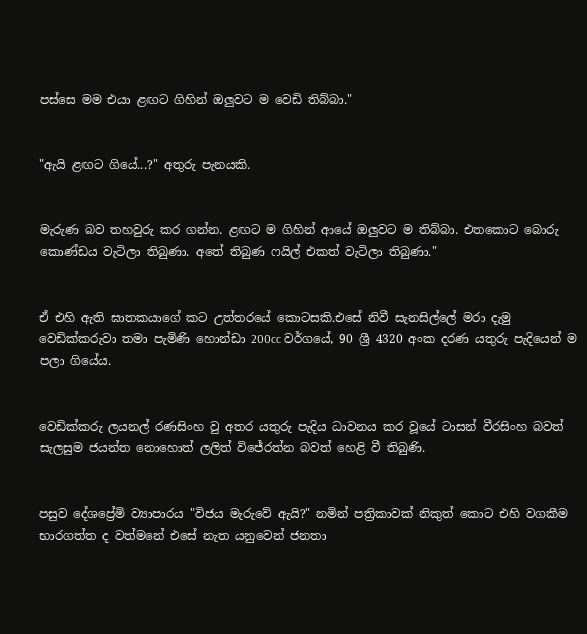පස්සෙ මම එයා ළඟට ගිහින් ඔලුවට ම වෙඩි තිබ්බා."


"ඇයි ළඟට ගියේ...?" අතුරු පැනයකි.


මැරුණ බව තහවුරු කර ගන්න. ළඟට ම ගිහින් ආයේ ඔලුවට ම තිබ්බා. එතකොට බොරු කොණ්ඩය වැටිලා තිබුණා. අතේ තිබුණ ෆයිල් එකත් වැටිලා තිබුණා."


ඒ එහි ඇති ඝාතකයාගේ කට උත්තරයේ කොටසකි.එසේ නිවී සැනසිල්ලේ මරා දැමු වෙඩික්කරුවා තමා පැමිණි හොන්ඩා 200cc වර්ගයේ, 90 ශ්‍රී 4320 අංක දරණ යතුරු පැදියෙන් ම පලා ගියේය.


වෙඩික්කරු ලයනල් රණසිංහ වු අතර යතුරු පැදිය ධාවනය කර වූයේ ටාසන් වීරසිංහ බවත් සැලසුම ජයන්ත නොහොත් ලලිත් විජේරත්න බවත් හෙළි වී තිබුණි.


පසුව දේශප්‍රේමි ව්‍යාපාරය "විජය මැරුවේ ඇයි?" නමින් පත්‍රිකාවක් නිකුත් කොට එහි වගකීම භාරගත්ත ද වත්මනේ එසේ නැත යනුවෙන් ජනතා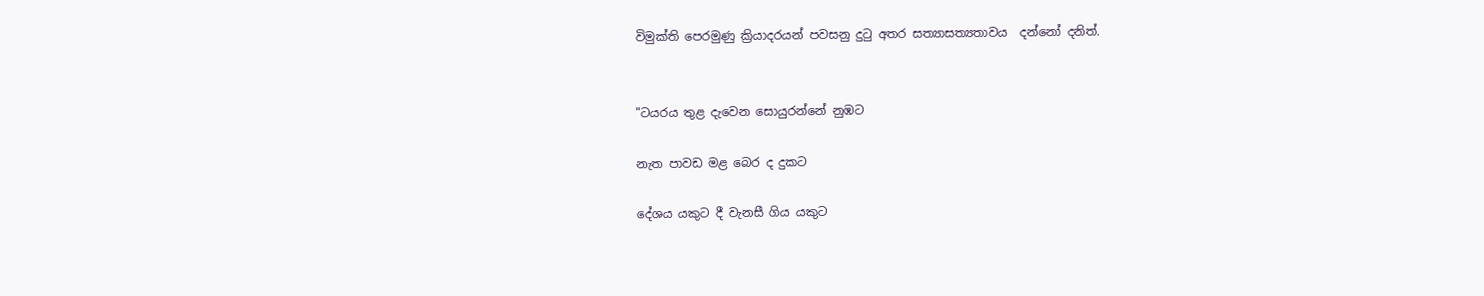විමුක්ති පෙරමුණු ක්‍රියාදරයන් පවසනු දුටු අතර සත්‍යාසත්‍යතාවය  දන්නෝ දනිත්.


"ටයරය තුළ දැවෙන සොයුරන්නේ නුඹට

නැත පාවඩ මළ බෙර ද දුකට

දේශය යකුට දී වැනසී ගිය යකුට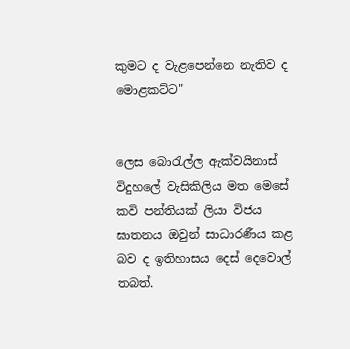කුමට ද වැළපෙන්නෙ නැතිව ද මොළකට්ට"


ලෙස බොරැල්ල ඇක්වයිනාස් විදුහලේ වැසිකිලිය මත මෙසේ කවි පන්තියක් ලියා විජය ඝාතනය ඔවුන් සාධාරණීය කළ බව ද ඉතිහාසය දෙස් දෙවොල් තබත්.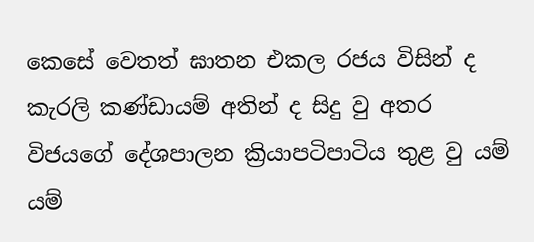කෙසේ වෙතත් ඝාතන එකල රජය විසින් ද කැරලි කණ්ඩායම් අතින් ද සිදු වු අතර විජයගේ දේශපාලන ක්‍රියාපටිපාටිය තුළ වු යම් යම්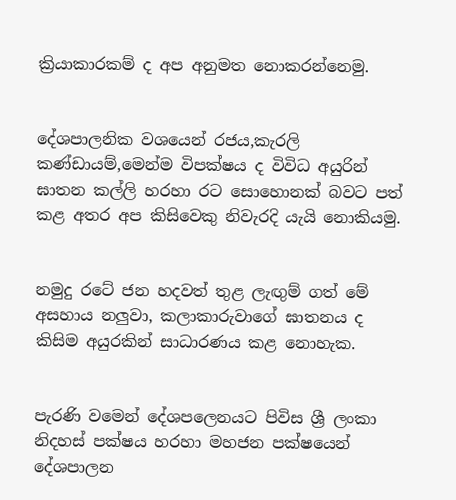ක්‍රියාකාරකම් ද අප අනුමත නොකරන්නෙමු.


දේශපාලනික වශයෙන් රජය,කැරලි කණ්ඩායම්,මෙන්ම විපක්ෂය ද විවිධ අයුරින් ඝාතන කල්ලි හරහා රට සොහොනක් බවට පත් කළ අතර අප කිසිවෙකු නිවැරදි යැයි නොකියමු.


නමුදු රටේ ජන හදවත් තුළ ලැඟුම් ගත් මේ අසහාය නලුවා, කලාකාරුවාගේ ඝාතනය ද කිසිම අයුරකින් සාධාරණය කළ නොහැක.


පැරණි වමෙන් දේශපලෙනයට පිවිස ශ්‍රී ලංකා නිදහස් පක්ෂය හරහා මහජන පක්ෂයෙන් දේශපාලන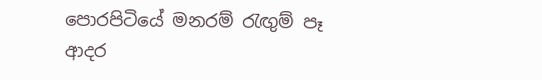පොරපිටියේ මනරම් රැඟුම් පෑ ආදර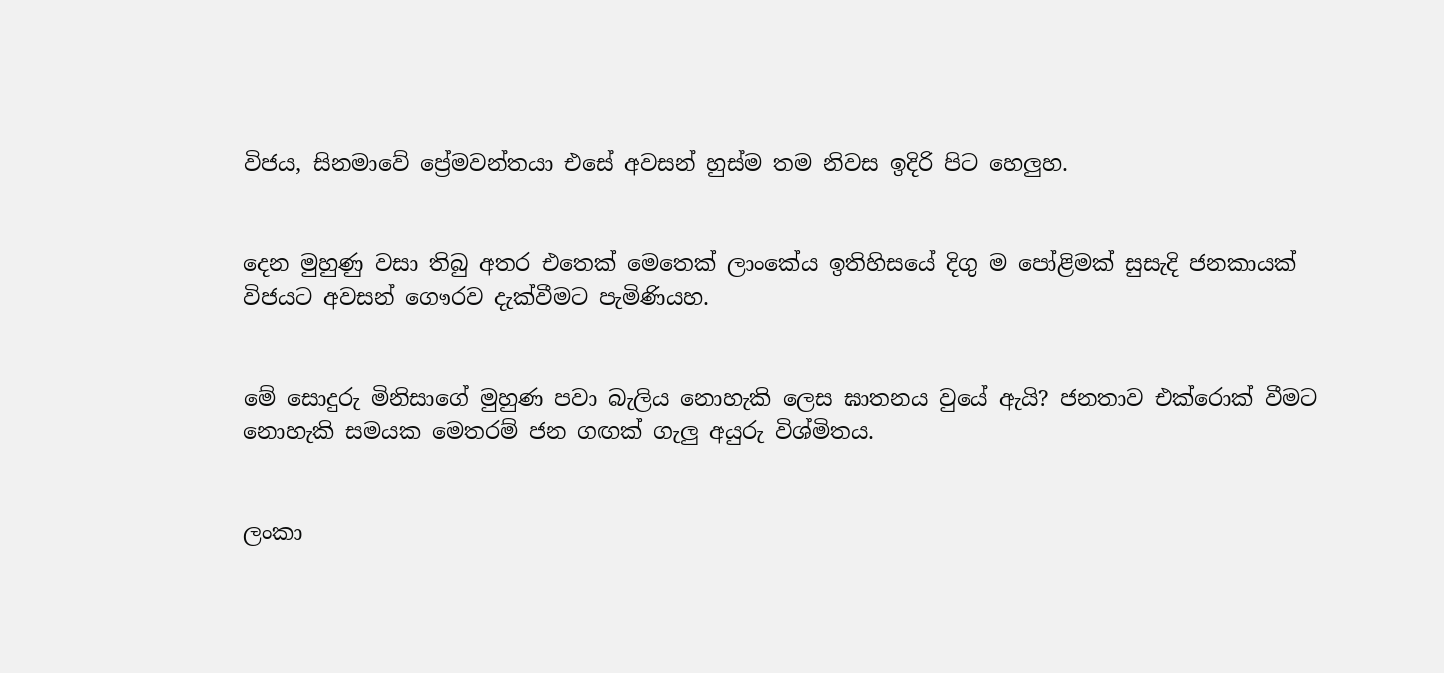විජය, සිනමාවේ ප්‍රේමවන්තයා එසේ අවසන් හුස්ම තම නිවස ඉදිරි පිට හෙලුහ.


දෙන මුහුණු වසා තිබු අතර එතෙක් මෙතෙක් ලාංකේය ඉතිහිසයේ දිගු ම පෝළිමක් සුසැදි ජනකායක් විජයට අවසන් ගෞරව දැක්වීමට පැමිණියහ.


මේ සොදුරු මිනිසාගේ මුහුණ පවා බැලිය නොහැකි ලෙස ඝාතනය වුයේ ඇයි? ජනතාව එක්රොක් වීමට නොහැකි සමයක මෙතරම් ජන ගඟක් ගැලු අයුරු විශ්මිතය.


ලංකා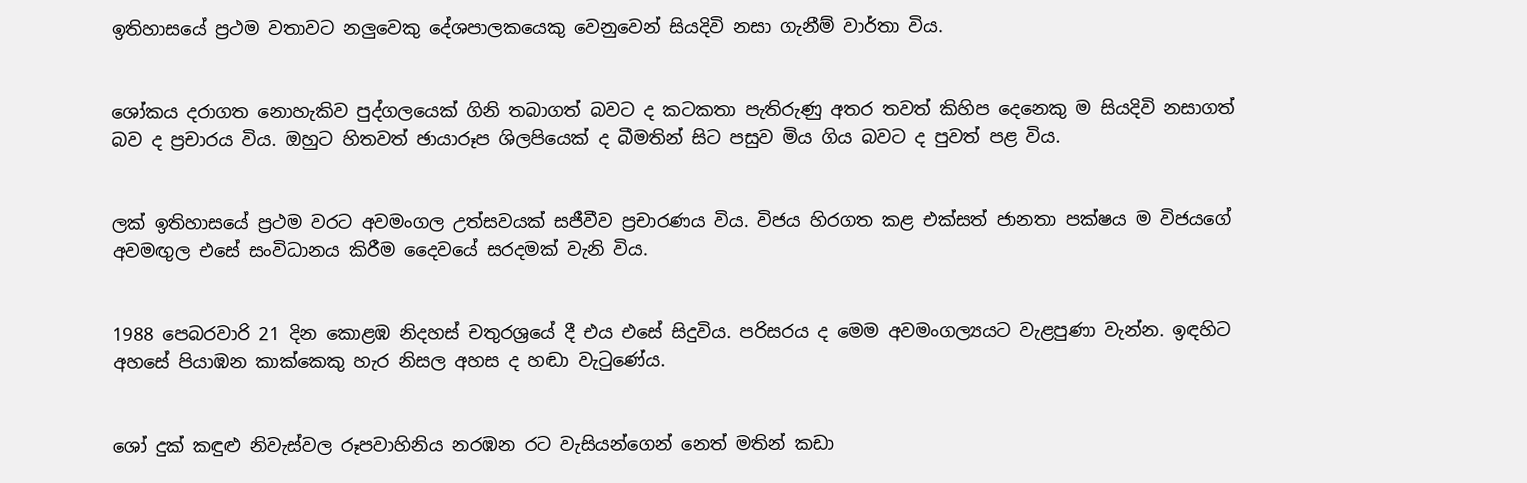ඉතිහාසයේ ප්‍රථම වතාවට නලුවෙකු දේශපාලකයෙකු වෙනුවෙන් සියදිවි නසා ගැනීම් වාර්තා විය.


ශෝකය දරාගත නොහැකිව පුද්ගලයෙක් ගිනි තබාගත් බවට ද කටකතා පැතිරුණු අතර තවත් කිහිප දෙනෙකු ම සියදිවි නසාගත් බව ද ප්‍රචාරය විය. ඔහුට හිතවත් ඡායාරූප ශිලපියෙක් ද බීමතින් සිට පසුව මිය ගිය බවට ද පුවත් පළ විය.


ලක් ඉතිහාසයේ ප්‍රථම වරට අවමංගල උත්සවයක් සජීවීව ප්‍රචාරණය විය. විජය හිරගත කළ එක්සත් ජානතා පක්ෂය ම විජයගේ අවමඟුල එසේ සංවිධානය කිරීම දෛවයේ සරදමක් වැනි විය.


1988 පෙබරවාරි 21 දින කොළඹ නිදහස් චතුරශ්‍රයේ දී එය එසේ සිදුවිය. පරිසරය ද මෙම අවමංගල්‍යයට වැළපුණා වැන්න. ඉඳහිට අහසේ පියාඹන කාක්කෙකු හැර නිසල අහස ද හඬා වැටුණේය.


ශෝ දුක් කඳුළු නිවැස්වල රූපවාහිනිය නරඹන රට වැසියන්ගෙන් නෙත් මතින් කඩා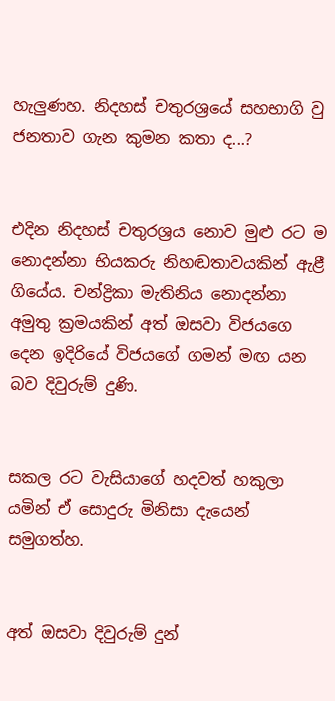හැලුණහ. නිදහස් චතුරශ්‍රයේ සහභාගි වු ජනතාව ගැන කුමන කතා ද...?


එදින නිදහස් චතුරශ්‍රය නොව මුළු රට ම නොදන්නා භියකරු නිහඬතාවයකින් ඇළී ගියේය. චන්ද්‍රිකා මැතිනිය නොදන්නා අමුතු ක්‍රමයකින් අත් ඔසවා විජයගෙ දෙන ඉදිරියේ විජයගේ ගමන් මඟ යන බව දිවුරුම් දුණි.


සකල රට වැසියාගේ හදවත් හකුලා යමින් ඒ සොදුරු මිනිසා දැයෙන් සමුගත්හ.


අත් ඔසවා දිවුරුම් දුන්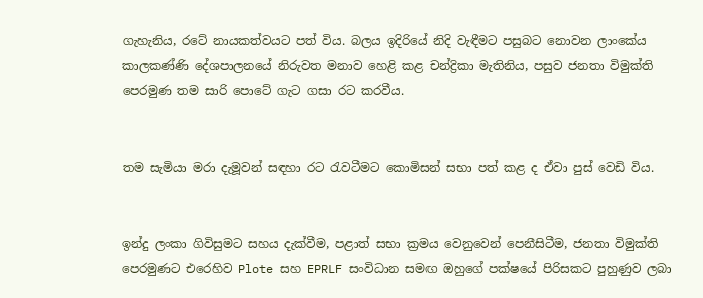ගැහැනිය, රටේ නායකත්වයට පත් විය. බලය ඉදිරියේ නිදි වැඳීමට පසුබට නොවන ලාංකේය කාලකණ්ණි දේශපාලනයේ නිරුවත මනාව හෙළි කළ චන්ද්‍රිකා මැතිනිය, පසුව ජනතා විමුක්ති පෙරමුණ තම සාරි පොටේ ගැට ගසා රට කරවීය.


තම සැමියා මරා දැමූවන් සඳහා රට රැවටීමට කොමිසන් සභා පත් කළ ද ඒවා පුස් වෙඩි විය.


ඉන්දු ලංකා ගිවිසුමට සහය දැක්වීම, පළාත් සභා ක්‍රමය වෙනුවෙන් පෙනීසිටීම, ජනතා විමුක්ති පෙරමුණට එරෙහිව Plote සහ EPRLF සංවිධාන සමඟ ඔහුගේ පක්ෂයේ පිරිසකට පුහුණුව ලබා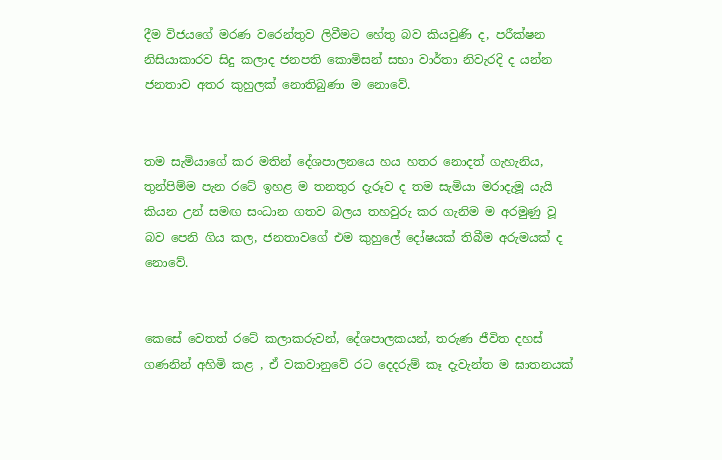දීම විජයගේ මරණ වරෙන්තුව ලිවීමට හේතු බව කියවුණි ද, පරීක්ෂන නිසියාකාරව සිදු කලාද ජනපති කොමිසන් සභා වාර්තා නිවැරදි ද යන්න ජනතාව අතර කුහුලක් නොතිබුණා ම නොවේ.


තම සැමියාගේ කර මතින් දේශපාලනයෙ හය හතර නොදත් ගැහැනිය, තුන්පිම්ම පැන රටේ ඉහළ ම තනතුර දැරූව ද තම සැමියා මරාදැමූ යැයි කියන උන් සමඟ සංධාන ගතව බලය තහවුරු කර ගැනිම ම අරමුණු වූ බව පෙනි ගිය කල, ජනතාවගේ එම කුහුලේ දෝෂයක් තිබීම අරුමයක් ද නොවේ.


කෙසේ වෙතත් රටේ කලාකරුවන්, දේශපාලකයන්, තරුණ ජීවිත දහස් ගණනින් අහිමි කළ , ඒ වකවානුවේ රට දෙදරුම් කෑ දැවැන්ත ම ඝාතනයක්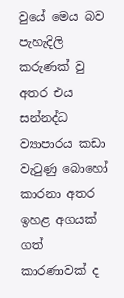වුයේ මෙය බව පැහැදිලි කරුණක් වු අතර එය සන්නද්ධ ව්‍යාපාරය කඩා වැටුණු බොහෝ කාරනා අතර ඉහළ අගයක් ගත් කාරණාවක් ද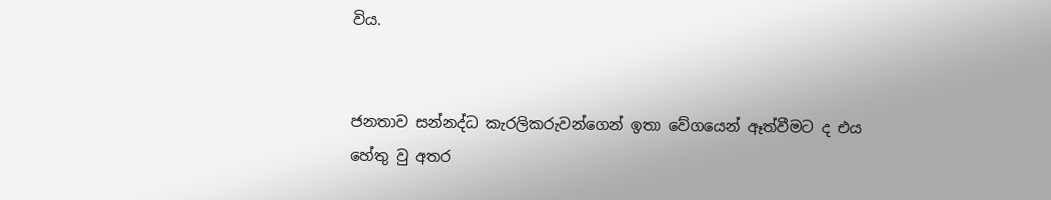විය.


ජනතාව සන්නද්ධ කැරලිකරුවන්ගෙන් ඉතා වේගයෙන් ඈත්වීමට ද එය හේතු වු අතර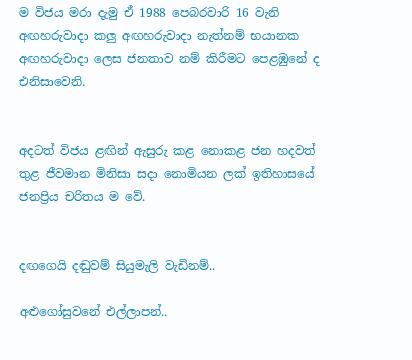ම විජය මරා දැමු ඒ 1988 පෙබරවාරි 16 වැනි අඟහරුවාදා කලු අඟහරුවාදා නැත්නම් භයානක අඟහරුවාදා ලෙස ජනතාව නම් කිරීමට පෙළඹුනේ ද එනිසාවෙනි.


අදටත් විජය ළඟින් ඇසුරු කළ නොකළ ජන හදවත් තුළ ජීවමාන මිනිසා සදා නොමියන ලක් ඉතිහාසයේ ජනප්‍රිය චරිතය ම වේ.


දඟගෙයි දඬුවම් සියුමැලි වැඩිනම්..

අළුගෝසුවනේ එල්ලාපන්..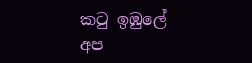කටු ඉඹුලේ අප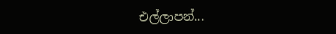එල්ලාපන්...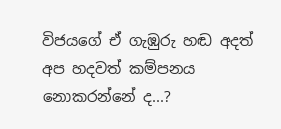විජයගේ ඒ ගැඹුරු හඬ අදත් අප හදවත් කම්පනය නොකරන්නේ ද...?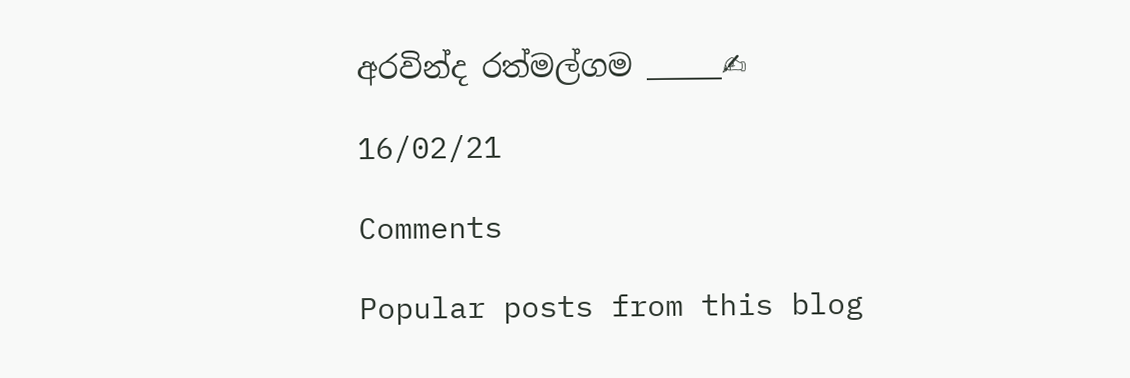අරවින්ද රත්මල්ගම _____✍

16/02/21

Comments

Popular posts from this blog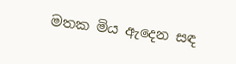මතක මිය ඇදෙන සඳ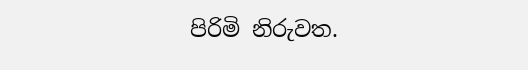පිරිමි නිරුවත.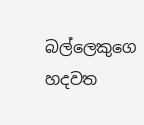බල්ලෙකුගෙ හදවත